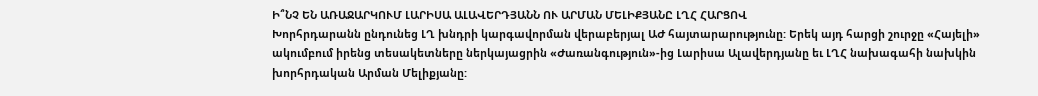Ի՞ՆՉ ԵՆ ԱՌԱՋԱՐԿՈՒՄ ԼԱՐԻՍԱ ԱԼԱՎԵՐԴՅԱՆՆ ՈՒ ԱՐՄԱՆ ՄԵԼԻՔՅԱՆԸ ԼՂՀ ՀԱՐՑՈՎ
Խորհրդարանն ընդունեց ԼՂ խնդրի կարգավորման վերաբերյալ ԱԺ հայտարարությունը: Երեկ այդ հարցի շուրջը «Հայելի» ակումբում իրենց տեսակետները ներկայացրին «Ժառանգություն»-ից Լարիսա Ալավերդյանը եւ ԼՂՀ նախագահի նախկին խորհրդական Արման Մելիքյանը: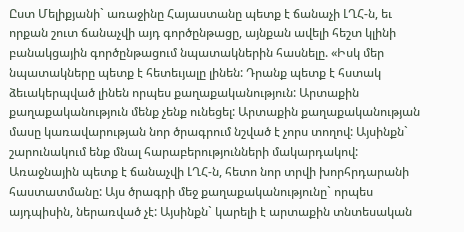Ըստ Մելիքյանի` առաջինը Հայաստանը պետք է ճանաչի ԼՂՀ-ն, եւ որքան շուտ ճանաչվի այդ գործընթացը, այնքան ավելի հեշտ կլինի բանակցային գործընթացում նպատակներին հասնելը. «Իսկ մեր նպատակները պետք է հետեւյալը լինեն: Դրանք պետք է հստակ ձեւակերպված լինեն որպես քաղաքականություն: Արտաքին քաղաքականություն մենք չենք ունեցել: Արտաքին քաղաքականության մասը կառավարության նոր ծրագրում նշված է չորս տողով: Այսինքն` շարունակում ենք մնալ հարաբերությունների մակարդակով: Առաջնային պետք է ճանաչվի ԼՂՀ-ն, հետո նոր տրվի խորհրդարանի հաստատմանը: Այս ծրագրի մեջ քաղաքականությունը` որպես այդպիսին, ներառված չէ: Այսինքն` կարելի է արտաքին տնտեսական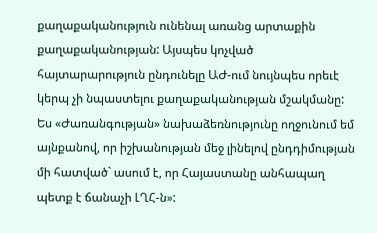քաղաքականություն ունենալ առանց արտաքին քաղաքականության: Այսպես կոչված հայտարարություն ընդունելը ԱԺ-ում նույնպես որեւէ կերպ չի նպաստելու քաղաքականության մշակմանը: Ես «Ժառանգության» նախաձեռնությունը ողջունում եմ այնքանով, որ իշխանության մեջ լինելով ընդդիմության մի հատված` ասում է, որ Հայաստանը անհապաղ պետք է ճանաչի ԼՂՀ-ն»: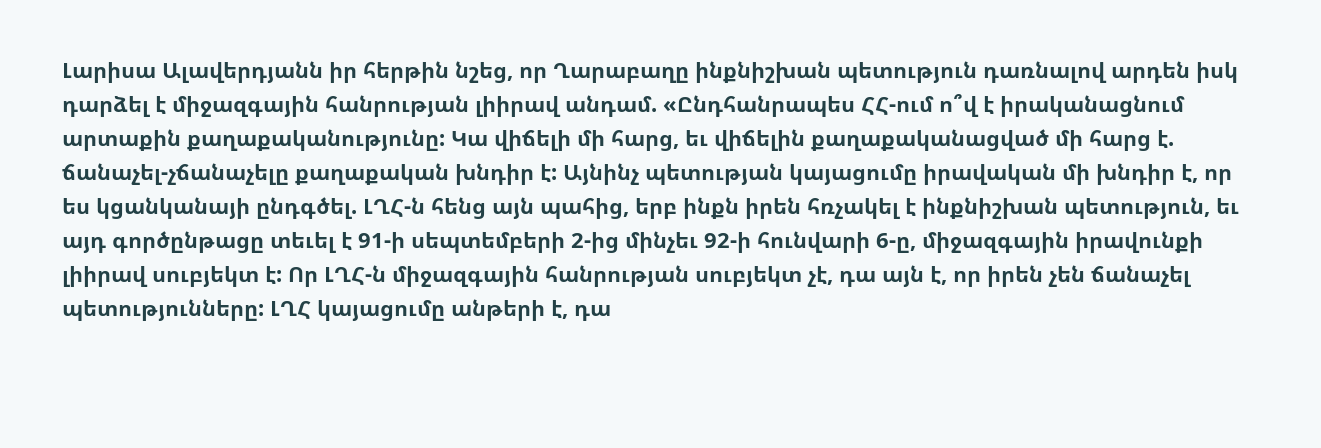Լարիսա Ալավերդյանն իր հերթին նշեց, որ Ղարաբաղը ինքնիշխան պետություն դառնալով արդեն իսկ դարձել է միջազգային հանրության լիիրավ անդամ. «Ընդհանրապես ՀՀ-ում ո՞վ է իրականացնում արտաքին քաղաքականությունը: Կա վիճելի մի հարց, եւ վիճելին քաղաքականացված մի հարց է. ճանաչել-չճանաչելը քաղաքական խնդիր է: Այնինչ պետության կայացումը իրավական մի խնդիր է, որ ես կցանկանայի ընդգծել. ԼՂՀ-ն հենց այն պահից, երբ ինքն իրեն հռչակել է ինքնիշխան պետություն, եւ այդ գործընթացը տեւել է 91-ի սեպտեմբերի 2-ից մինչեւ 92-ի հունվարի 6-ը, միջազգային իրավունքի լիիրավ սուբյեկտ է: Որ ԼՂՀ-ն միջազգային հանրության սուբյեկտ չէ, դա այն է, որ իրեն չեն ճանաչել պետությունները: ԼՂՀ կայացումը անթերի է, դա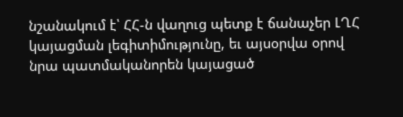նշանակում է՝ ՀՀ-ն վաղուց պետք է ճանաչեր ԼՂՀ կայացման լեգիտիմությունը, եւ այսօրվա օրով նրա պատմականորեն կայացած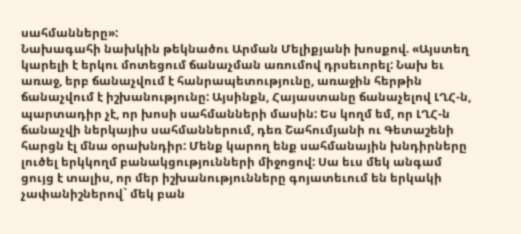սահմանները»:
Նախագահի նախկին թեկնածու Արման Մելիքյանի խոսքով. «Այստեղ կարելի է երկու մոտեցում ճանաչման առումով դրսեւորել: Նախ եւ առաջ, երբ ճանաչվում է հանրապետությունը, առաջին հերթին ճանաչվում է իշխանությունը: Այսինքն, Հայաստանը ճանաչելով ԼՂՀ-ն, պարտադիր չէ, որ խոսի սահմանների մասին: Ես կողմ եմ, որ ԼՂՀ-ն ճանաչվի ներկայիս սահմաններում, դեռ Շահումյանի ու Գետաշենի հարցն էլ մնա օրախնդիր: Մենք կարող ենք սահմանային խնդիրները լուծել երկկողմ բանակցությունների միջոցով: Սա եւս մեկ անգամ ցույց է տալիս, որ մեր իշխանությունները գոյատեւում են երկակի չափանիշներով` մեկ բան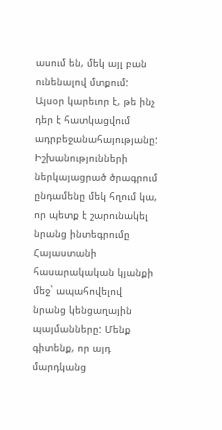ասում են, մեկ այլ բան ունենալով մտքում: Այսօր կարեւոր է, թե ինչ դեր է հատկացվում ադրբեջանահայությանը: Իշխանությունների ներկայացրած ծրագրում ընդամենը մեկ հղում կա, որ պետք է շարունակել նրանց ինտեգրումը Հայաստանի հասարակական կյանքի մեջ` ապահովելով նրանց կենցաղային պայմանները: Մենք գիտենք, որ այդ մարդկանց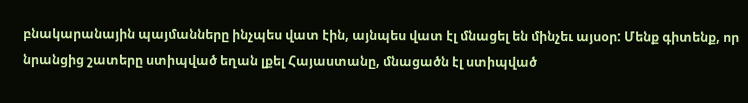բնակարանային պայմանները ինչպես վատ էին, այնպես վատ էլ մնացել են մինչեւ այսօր: Մենք գիտենք, որ նրանցից շատերը ստիպված եղան լքել Հայաստանը, մնացածն էլ ստիպված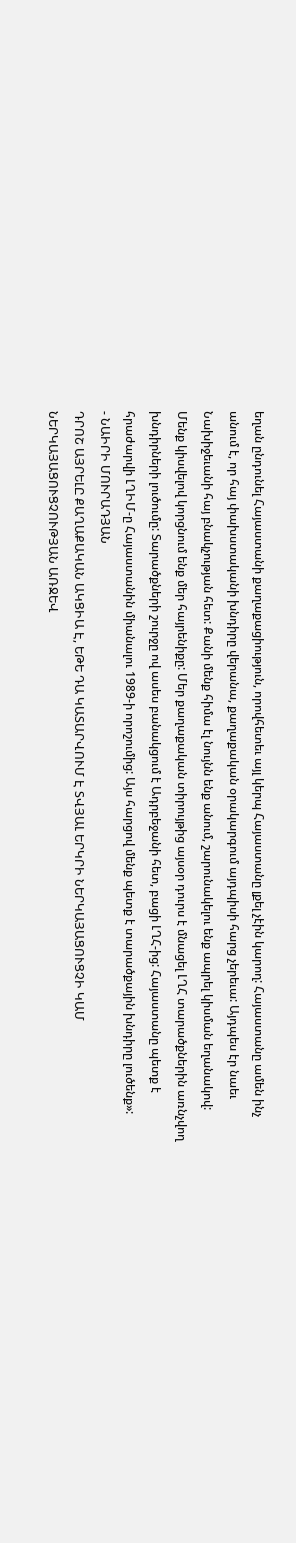եղան ընդունել Հայաստանի քաղաքացիություն, որովհետեւ այլ կերպ Հայաստանը լքել չէին կարող: Հայաստանը ամեն ինչ անում է, որ հայ փախստականի խնդիրը վերանա, քաղաքական օրակարգում այդպիսի հարց չերեւա: Այդպես էր նաեւ Նախիջեւանի հայ բնակչության հետ: Քանի մենք հիմա էլ նույնն ենք անում, շարունակելու ենք ապրել կիսման եղանակով: Մենք կիսվելով կորցնում ենք մեր հայրենիքը: Մեր քաղաքական տիրույթից այսօր դուրս է մնացել ԼՂՀ տարածքներին առնչվող խնդիրների լուծումը: Տարածքների շուրջը ով ասես բանակցում է Ադրբեջանի հետ, բացի ԼՂՀ-ից: Հայաստանը պետք է հրաժարվի ԼՂԻՄ-ը Հայաստանին միանալու 1989-ի որոշումից: Այս հարցով մենք պետք է տարածքային խնդիրը լուծենք»:
- ՆԱԻՐԻ ՄՈՒՐԱԴՅԱՆ
ԴՐՈՇ ԱՅՐԵԼԸ ՔԱՂԱՔԱԿԱՆ ԱԿՑԻԱ Է, ԵԹԵ ԴԱ ԿԱՏԱՐՎՈՒՄ Է ՏՎՅԱԼ ԵՐԿՐԻ ՆԵՐԿԱՅԱՑՈՒՑՉԻ ԿԱՄ ՆԵՐԿԱՅԱՑՈՒՑՉՈՒԹՅԱՆ ԱՌՋԵՎ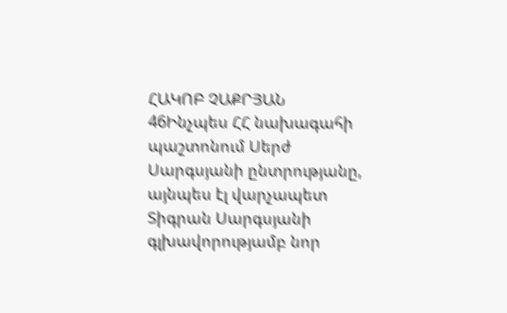ՀԱԿՈԲ ՉԱՔՐՅԱՆ 46Ինչպես ՀՀ նախագահի պաշտոնում Սերժ Սարգսյանի ընտրությանը, այնպես էլ վարչապետ Տիգրան Սարգսյանի գլխավորությամբ նոր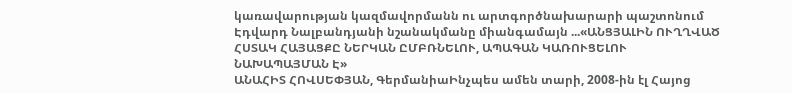կառավարության կազմավորմանն ու արտգործնախարարի պաշտոնում Էդվարդ Նալբանդյանի նշանակմանը միանգամայն ...«ԱՆՑՅԱԼԻՆ ՈՒՂՂՎԱԾ ՀՍՏԱԿ ՀԱՅԱՑՔԸ ՆԵՐԿԱՆ ԸՄԲՌՆԵԼՈՒ, ԱՊԱԳԱՆ ԿԱՌՈՒՑԵԼՈՒ ՆԱԽԱՊԱՅՄԱՆ Է»
ԱՆԱՀԻՏ ՀՈՎՍԵՓՅԱՆ, ԳերմանիաԻնչպես ամեն տարի, 2008-ին էլ Հայոց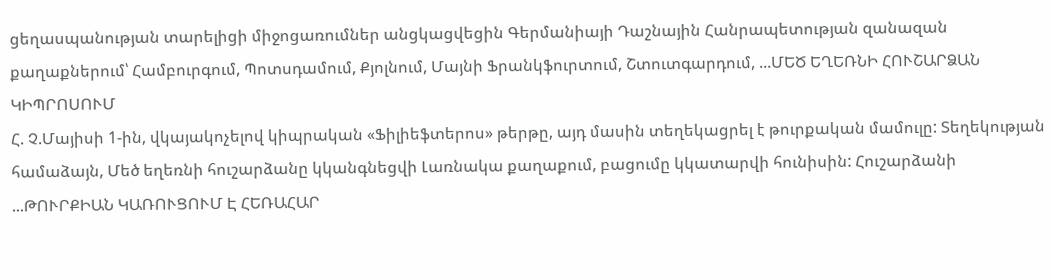ցեղասպանության տարելիցի միջոցառումներ անցկացվեցին Գերմանիայի Դաշնային Հանրապետության զանազան քաղաքներում՝ Համբուրգում, Պոտսդամում, Քյոլնում, Մայնի Ֆրանկֆուրտում, Շտուտգարդում, ...ՄԵԾ ԵՂԵՌՆԻ ՀՈՒՇԱՐՁԱՆ ԿԻՊՐՈՍՈՒՄ
Հ. Չ.Մայիսի 1-ին, վկայակոչելով կիպրական «Ֆիլիեֆտերոս» թերթը, այդ մասին տեղեկացրել է թուրքական մամուլը: Տեղեկության համաձայն, Մեծ եղեռնի հուշարձանը կկանգնեցվի Լառնակա քաղաքում, բացումը կկատարվի հունիսին: Հուշարձանի ...ԹՈՒՐՔԻԱՆ ԿԱՌՈՒՑՈՒՄ Է ՀԵՌԱՀԱՐ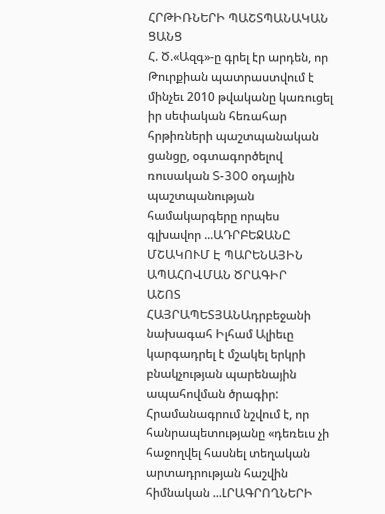ՀՐԹԻՌՆԵՐԻ ՊԱՇՏՊԱՆԱԿԱՆ ՑԱՆՑ
Հ. Ծ.«Ազգ»-ը գրել էր արդեն, որ Թուրքիան պատրաստվում է մինչեւ 2010 թվականը կառուցել իր սեփական հեռահար հրթիռների պաշտպանական ցանցը, օգտագործելով ռուսական S-300 օդային պաշտպանության համակարգերը որպես գլխավոր ...ԱԴՐԲԵՋԱՆԸ ՄՇԱԿՈՒՄ Է ՊԱՐԵՆԱՅԻՆ ԱՊԱՀՈՎՄԱՆ ԾՐԱԳԻՐ
ԱՇՈՏ ՀԱՅՐԱՊԵՏՅԱՆԱդրբեջանի նախագահ Իլհամ Ալիեւը կարգադրել է մշակել երկրի բնակչության պարենային ապահովման ծրագիր: Հրամանագրում նշվում է, որ հանրապետությանը «դեռեւս չի հաջողվել հասնել տեղական արտադրության հաշվին հիմնական ...ԼՐԱԳՐՈՂՆԵՐԻ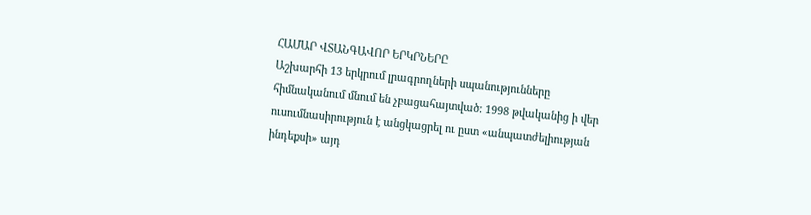ՀԱՄԱՐ ՎՏԱՆԳԱՎՈՐ ԵՐԿՐՆԵՐԸ
Աշխարհի 13 երկրում լրագրողների սպանությունները հիմնականում մնում են չբացահայտված: 1998 թվականից ի վեր ուսումնասիրություն է անցկացրել ու ըստ «անպատժելիության ինդեքսի» այդ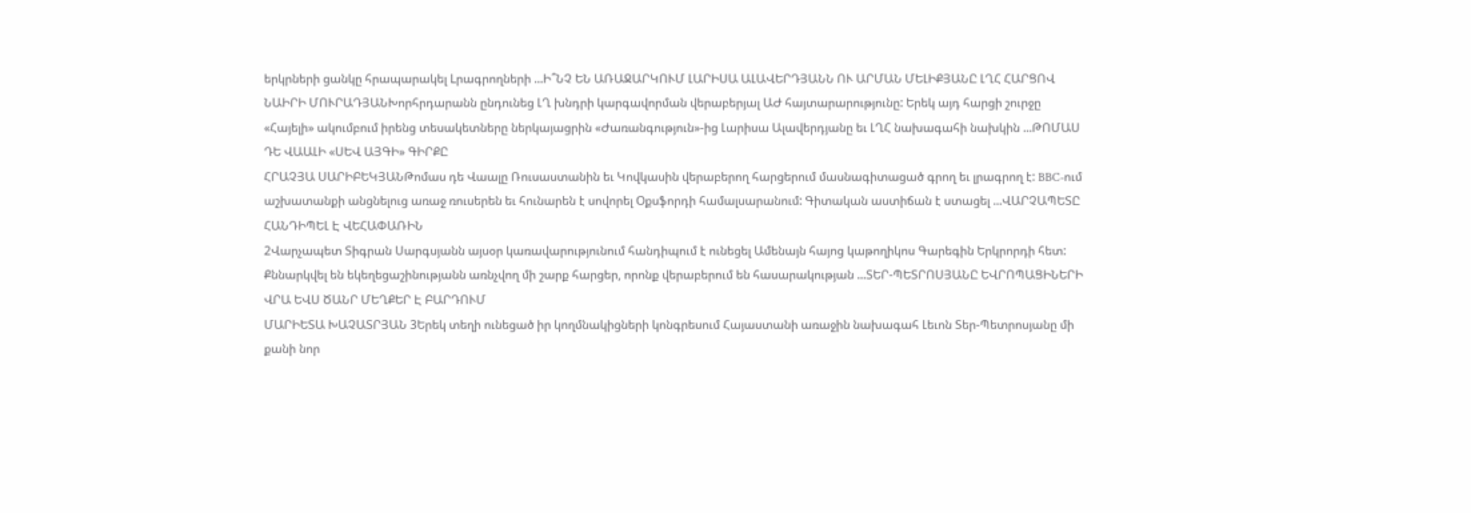երկրների ցանկը հրապարակել Lրագրողների ...Ի՞ՆՉ ԵՆ ԱՌԱՋԱՐԿՈՒՄ ԼԱՐԻՍԱ ԱԼԱՎԵՐԴՅԱՆՆ ՈՒ ԱՐՄԱՆ ՄԵԼԻՔՅԱՆԸ ԼՂՀ ՀԱՐՑՈՎ
ՆԱԻՐԻ ՄՈՒՐԱԴՅԱՆԽորհրդարանն ընդունեց ԼՂ խնդրի կարգավորման վերաբերյալ ԱԺ հայտարարությունը: Երեկ այդ հարցի շուրջը «Հայելի» ակումբում իրենց տեսակետները ներկայացրին «Ժառանգություն»-ից Լարիսա Ալավերդյանը եւ ԼՂՀ նախագահի նախկին ...ԹՈՄԱՍ ԴԵ ՎԱԱԼԻ «ՍԵՎ ԱՅԳԻ» ԳԻՐՔԸ
ՀՐԱՉՅԱ ՍԱՐԻԲԵԿՅԱՆԹոմաս դե Վաալը Ռուսաստանին եւ Կովկասին վերաբերող հարցերում մասնագիտացած գրող եւ լրագրող է: BBC-ում աշխատանքի անցնելուց առաջ ռուսերեն եւ հունարեն է սովորել Օքսֆորդի համալսարանում: Գիտական աստիճան է ստացել ...ՎԱՐՉԱՊԵՏԸ ՀԱՆԴԻՊԵԼ Է ՎԵՀԱՓԱՌԻՆ
2Վարչապետ Տիգրան Սարգսյանն այսօր կառավարությունում հանդիպում է ունեցել Ամենայն հայոց կաթողիկոս Գարեգին Երկրորդի հետ: Քննարկվել են եկեղեցաշինությանն առնչվող մի շարք հարցեր, որոնք վերաբերում են հասարակության ...ՏԵՐ-ՊԵՏՐՈՍՅԱՆԸ ԵՎՐՈՊԱՑԻՆԵՐԻ ՎՐԱ ԵՎՍ ԾԱՆՐ ՄԵՂՔԵՐ Է ԲԱՐԴՈՒՄ
ՄԱՐԻԵՏԱ ԽԱՉԱՏՐՅԱՆ 3Երեկ տեղի ունեցած իր կողմնակիցների կոնգրեսում Հայաստանի առաջին նախագահ Լեւոն Տեր-Պետրոսյանը մի քանի նոր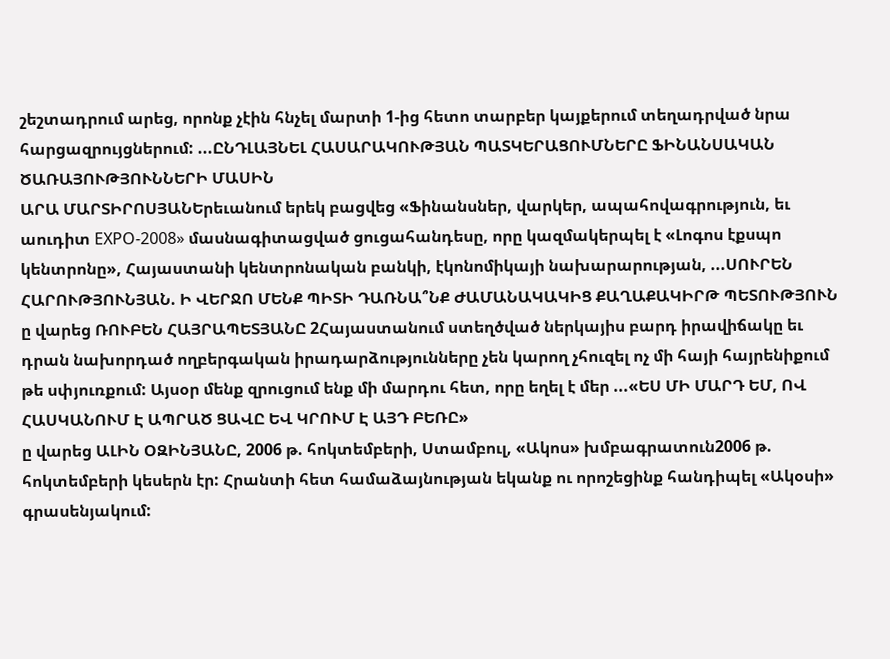շեշտադրում արեց, որոնք չէին հնչել մարտի 1-ից հետո տարբեր կայքերում տեղադրված նրա հարցազրույցներում: ...ԸՆԴԼԱՅՆԵԼ ՀԱՍԱՐԱԿՈՒԹՅԱՆ ՊԱՏԿԵՐԱՑՈՒՄՆԵՐԸ ՖԻՆԱՆՍԱԿԱՆ ԾԱՌԱՅՈՒԹՅՈՒՆՆԵՐԻ ՄԱՍԻՆ
ԱՐԱ ՄԱՐՏԻՐՈՍՅԱՆԵրեւանում երեկ բացվեց «Ֆինանսներ, վարկեր, ապահովագրություն, եւ աուդիտ EXPO-2008» մասնագիտացված ցուցահանդեսը, որը կազմակերպել է «Լոգոս էքսպո կենտրոնը», Հայաստանի կենտրոնական բանկի, էկոնոմիկայի նախարարության, ...ՍՈՒՐԵՆ ՀԱՐՈՒԹՅՈՒՆՅԱՆ. Ի ՎԵՐՋՈ ՄԵՆՔ ՊԻՏԻ ԴԱՌՆԱ՞ՆՔ ԺԱՄԱՆԱԿԱԿԻՑ ՔԱՂԱՔԱԿԻՐԹ ՊԵՏՈՒԹՅՈՒՆ
ը վարեց ՌՈՒԲԵՆ ՀԱՅՐԱՊԵՏՅԱՆԸ 2Հայաստանում ստեղծված ներկայիս բարդ իրավիճակը եւ դրան նախորդած ողբերգական իրադարձությունները չեն կարող չհուզել ոչ մի հայի հայրենիքում թե սփյուռքում: Այսօր մենք զրուցում ենք մի մարդու հետ, որը եղել է մեր ...«ԵՍ ՄԻ ՄԱՐԴ ԵՄ, ՈՎ ՀԱՍԿԱՆՈՒՄ Է ԱՊՐԱԾ ՑԱՎԸ ԵՎ ԿՐՈՒՄ Է ԱՅԴ ԲԵՌԸ»
ը վարեց ԱԼԻՆ ՕԶԻՆՅԱՆԸ, 2006 թ. հոկտեմբերի, Ստամբուլ, «Ակոս» խմբագրատուն2006 թ. հոկտեմբերի կեսերն էր: Հրանտի հետ համաձայնության եկանք ու որոշեցինք հանդիպել «Ակօսի» գրասենյակում: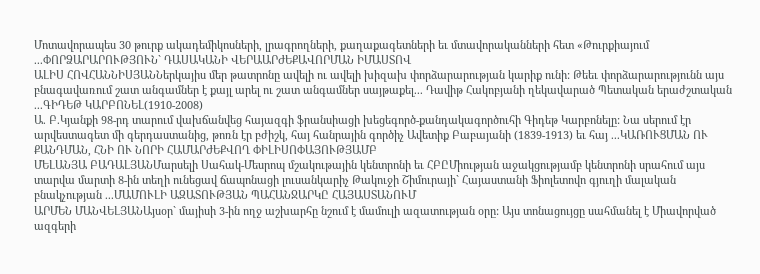Մոտավորապես 30 թուրք ակադեմիկոսների, լրագրողների, քաղաքագետների եւ մտավորականների հետ «Թուրքիայում ...ՓՈՐՁԱՐԱՐՈՒԹՅՈՒՆ` ԴԱՍԱԿԱՆԻ ՎԵՐԱԱՐԺԵՔԱՎՈՐՄԱՆ ԻՄԱՍՏՈՎ
ԱԼԻՍ ՀՈՎՀԱՆՆԻՍՅԱՆՆերկայիս մեր թատրոնը ավելի ու ավելի խիզախ փորձարարության կարիք ունի: Թեեւ փորձարարությունն այս բնագավառում շատ անգամներ է քայլ արել ու շատ անգամներ սայթաքել... Դավիթ Հակոբյանի ղեկավարած Պետական երաժշտական ...ԳԻԴԵԹ ԿԱՐԲՈՆԵԼ(1910-2008)
Ա. Բ.Կյանքի 98-րդ տարում վախճանվեց հայազգի ֆրանսիացի խեցեգործ-քանդակագործուհի Գիդեթ Կարբոնելը: Նա սերում էր արվեստագետ մի գերդաստանից, թոռն էր բժիշկ, հայ հանրային գործիչ Ավետիք Բաբայանի (1839-1913) եւ հայ ...ԿԱՌՈՒՑՄԱՆ ՈՒ ՔԱՆԴՄԱՆ, ՀՆԻ ՈՒ ՆՈՐԻ ՀԱՄԱՐԺԵՔՎՈՂ ՓԻԼԻՍՈՓԱՅՈՒԹՅԱՄԲ
ՄԵԼԱՆՅԱ ԲԱԴԱԼՅԱՆՄարսելի Սահակ-Մեսրոպ մշակութային կենտրոնի եւ ՀԲԸՄիության աջակցությամբ կենտրոնի սրահում այս տարվա մարտի 8-ին տեղի ունեցավ ճապոնացի լուսանկարիչ Թակուջի Շիմուրայի` Հայաստանի Ֆիոլետովո գյուղի մալական բնակչության ...ՄԱՄՈՒԼԻ ԱԶԱՏՈՒԹՅԱՆ ՊԱՀԱՆՋԱՐԿԸ ՀԱՅԱՍՏԱՆՈՒՄ
ԱՐՄԵՆ ՄԱՆՎԵԼՅԱՆԱյսօր` մայիսի 3-ին ողջ աշխարհը նշում է մամուլի ազատության օրը: Այս տոնացույցը սահմանել է Միավորված ազգերի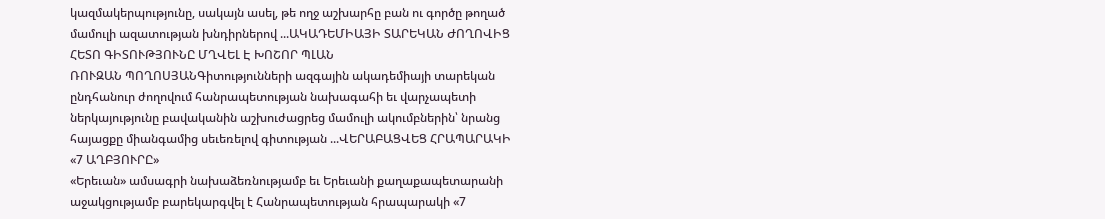կազմակերպությունը, սակայն ասել, թե ողջ աշխարհը բան ու գործը թողած մամուլի ազատության խնդիրներով ...ԱԿԱԴԵՄԻԱՅԻ ՏԱՐԵԿԱՆ ԺՈՂՈՎԻՑ ՀԵՏՈ ԳԻՏՈՒԹՅՈՒՆԸ ՄՂՎԵԼ Է ԽՈՇՈՐ ՊԼԱՆ
ՌՈՒԶԱՆ ՊՈՂՈՍՅԱՆԳիտությունների ազգային ակադեմիայի տարեկան ընդհանուր ժողովում հանրապետության նախագահի եւ վարչապետի ներկայությունը բավականին աշխուժացրեց մամուլի ակումբներին՝ նրանց հայացքը միանգամից սեւեռելով գիտության ...ՎԵՐԱԲԱՑՎԵՑ ՀՐԱՊԱՐԱԿԻ «7 ԱՂԲՅՈՒՐԸ»
«Երեւան» ամսագրի նախաձեռնությամբ եւ Երեւանի քաղաքապետարանի աջակցությամբ բարեկարգվել է Հանրապետության հրապարակի «7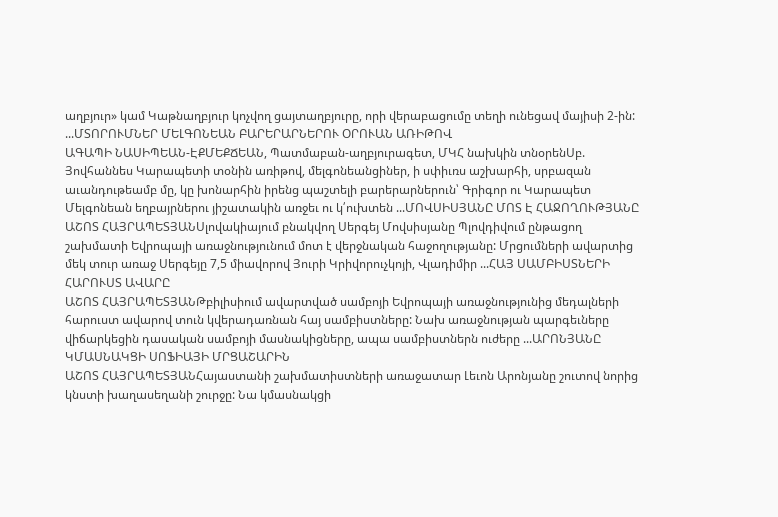աղբյուր» կամ Կաթնաղբյուր կոչվող ցայտաղբյուրը, որի վերաբացումը տեղի ունեցավ մայիսի 2-ին: ...ՄՏՈՐՈՒՄՆԵՐ ՄԵԼԳՈՆԵԱՆ ԲԱՐԵՐԱՐՆԵՐՈՒ ՕՐՈՒԱՆ ԱՌԻԹՈՎ
ԱԳԱՊԻ ՆԱՍԻՊԵԱՆ-ԷՔՄԵՔՃԵԱՆ, Պատմաբան-աղբյուրագետ, ՄԿՀ նախկին տնօրենՍբ. Յովհաննես Կարապետի տօնին առիթով, մելգոնեանցիներ, ի սփիւռս աշխարհի, սրբազան աւանդութեամբ մը, կը խոնարհին իրենց պաշտելի բարերարներուն՝ Գրիգոր ու Կարապետ Մելգոնեան եղբայրներու յիշատակին առջեւ ու կ՛ուխտեն ...ՄՈՎՍԻՍՅԱՆԸ ՄՈՏ Է ՀԱՋՈՂՈՒԹՅԱՆԸ
ԱՇՈՏ ՀԱՅՐԱՊԵՏՅԱՆՍլովակիայում բնակվող Սերգեյ Մովսիսյանը Պլովդիվում ընթացող շախմատի Եվրոպայի առաջնությունում մոտ է վերջնական հաջողությանը: Մրցումների ավարտից մեկ տուր առաջ Սերգեյը 7,5 միավորով Յուրի Կրիվորուչկոյի, Վլադիմիր ...ՀԱՅ ՍԱՄԲԻՍՏՆԵՐԻ ՀԱՐՈՒՍՏ ԱՎԱՐԸ
ԱՇՈՏ ՀԱՅՐԱՊԵՏՅԱՆԹբիլիսիում ավարտված սամբոյի Եվրոպայի առաջնությունից մեդալների հարուստ ավարով տուն կվերադառնան հայ սամբիստները: Նախ առաջնության պարգեւները վիճարկեցին դասական սամբոյի մասնակիցները, ապա սամբիստներն ուժերը ...ԱՐՈՆՅԱՆԸ ԿՄԱՍՆԱԿՑԻ ՍՈՖԻԱՅԻ ՄՐՑԱՇԱՐԻՆ
ԱՇՈՏ ՀԱՅՐԱՊԵՏՅԱՆՀայաստանի շախմատիստների առաջատար Լեւոն Արոնյանը շուտով նորից կնստի խաղասեղանի շուրջը: Նա կմասնակցի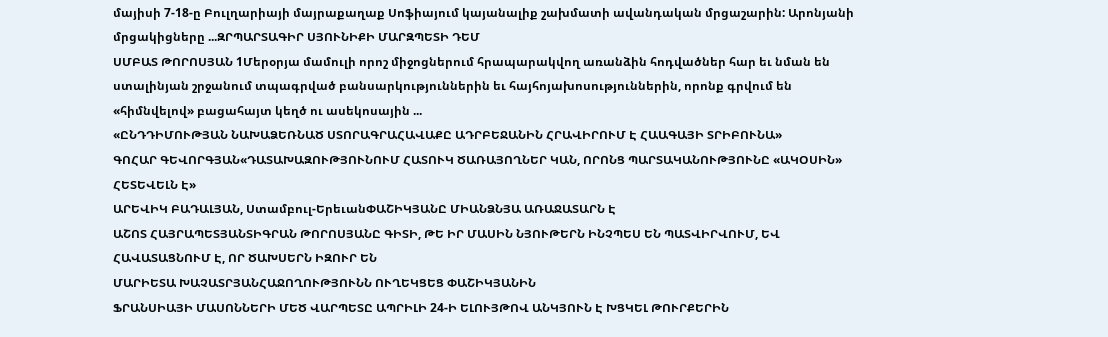մայիսի 7-18-ը Բուլղարիայի մայրաքաղաք Սոֆիայում կայանալիք շախմատի ավանդական մրցաշարին: Արոնյանի մրցակիցները ...ԶՐՊԱՐՏԱԳԻՐ ՍՅՈՒՆԻՔԻ ՄԱՐԶՊԵՏԻ ԴԵՄ
ՍՄԲԱՏ ԹՈՐՈՍՅԱՆ 1Մերօրյա մամուլի որոշ միջոցներում հրապարակվող առանձին հոդվածներ հար եւ նման են ստալինյան շրջանում տպագրված բանսարկություններին եւ հայհոյախոսություններին, որոնք գրվում են «հիմնվելով» բացահայտ կեղծ ու ասեկոսային ...
«ԸՆԴԴԻՄՈՒԹՅԱՆ ՆԱԽԱՁԵՌՆԱԾ ՍՏՈՐԱԳՐԱՀԱՎԱՔԸ ԱԴՐԲԵՋԱՆԻՆ ՀՐԱՎԻՐՈՒՄ Է ՀԱԱԳԱՅԻ ՏՐԻԲՈՒՆԱ»
ԳՈՀԱՐ ԳԵՎՈՐԳՅԱՆ«ԴԱՏԱԽԱԶՈՒԹՅՈՒՆՈՒՄ ՀԱՏՈՒԿ ԾԱՌԱՅՈՂՆԵՐ ԿԱՆ, ՈՐՈՆՑ ՊԱՐՏԱԿԱՆՈՒԹՅՈՒՆԸ «ԱԿՕՍԻՆ» ՀԵՏԵՎԵԼՆ Է»
ԱՐԵՎԻԿ ԲԱԴԱԼՅԱՆ, Ստամբուլ-ԵրեւանՓԱՇԻԿՅԱՆԸ ՄԻԱՆՁՆՅԱ ԱՌԱՋԱՏԱՐՆ Է
ԱՇՈՏ ՀԱՅՐԱՊԵՏՅԱՆՏԻԳՐԱՆ ԹՈՐՈՍՅԱՆԸ ԳԻՏԻ, ԹԵ ԻՐ ՄԱՍԻՆ ՆՅՈՒԹԵՐՆ ԻՆՉՊԵՍ ԵՆ ՊԱՏՎԻՐՎՈՒՄ, ԵՎ ՀԱՎԱՏԱՑՆՈՒՄ Է, ՈՐ ԾԱԽՍԵՐՆ ԻԶՈՒՐ ԵՆ
ՄԱՐԻԵՏԱ ԽԱՉԱՏՐՅԱՆՀԱՋՈՂՈՒԹՅՈՒՆՆ ՈՒՂԵԿՑԵՑ ՓԱՇԻԿՅԱՆԻՆ
ՖՐԱՆՍԻԱՅԻ ՄԱՍՈՆՆԵՐԻ ՄԵԾ ՎԱՐՊԵՏԸ ԱՊՐԻԼԻ 24-Ի ԵԼՈՒՅԹՈՎ ԱՆԿՅՈՒՆ Է ԽՑԿԵԼ ԹՈՒՐՔԵՐԻՆ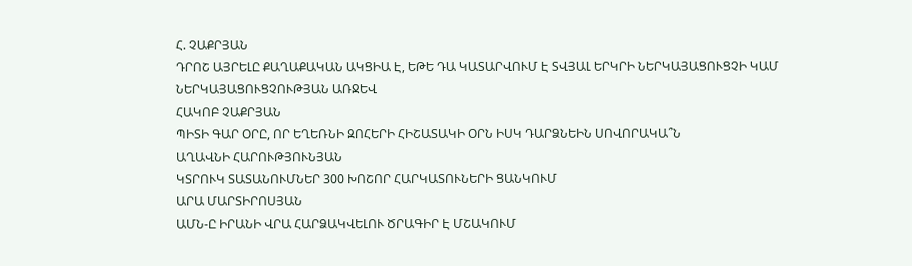Հ. ՉԱՔՐՅԱՆ
ԴՐՈՇ ԱՅՐԵԼԸ ՔԱՂԱՔԱԿԱՆ ԱԿՑԻԱ Է, ԵԹԵ ԴԱ ԿԱՏԱՐՎՈՒՄ Է ՏՎՅԱԼ ԵՐԿՐԻ ՆԵՐԿԱՅԱՑՈՒՑՉԻ ԿԱՄ ՆԵՐԿԱՅԱՑՈՒՑՉՈՒԹՅԱՆ ԱՌՋԵՎ
ՀԱԿՈԲ ՉԱՔՐՅԱՆ
ՊԻՏԻ ԳԱՐ ՕՐԸ, ՈՐ ԵՂԵՌՆԻ ԶՈՀԵՐԻ ՀԻՇԱՏԱԿԻ ՕՐՆ ԻՍԿ ԴԱՐՁՆԵԻՆ ՍՈՎՈՐԱԿԱ՞Ն
ԱՂԱՎՆԻ ՀԱՐՈՒԹՅՈՒՆՅԱՆ
ԿՏՐՈՒԿ ՏԱՏԱՆՈՒՄՆԵՐ 300 ԽՈՇՈՐ ՀԱՐԿԱՏՈՒՆԵՐԻ ՑԱՆԿՈՒՄ
ԱՐԱ ՄԱՐՏԻՐՈՍՅԱՆ
ԱՄՆ-Ը ԻՐԱՆԻ ՎՐԱ ՀԱՐՁԱԿՎԵԼՈՒ ԾՐԱԳԻՐ Է ՄՇԱԿՈՒՄ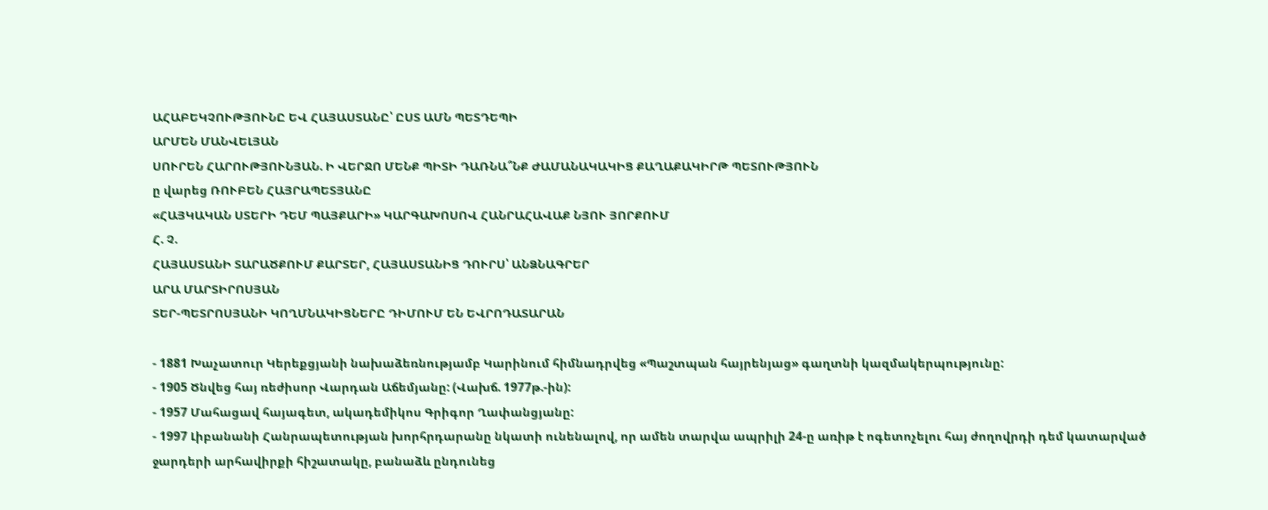ԱՀԱԲԵԿՉՈՒԹՅՈՒՆԸ ԵՎ ՀԱՅԱՍՏԱՆԸ՝ ԸՍՏ ԱՄՆ ՊԵՏԴԵՊԻ
ԱՐՄԵՆ ՄԱՆՎԵԼՅԱՆ
ՍՈՒՐԵՆ ՀԱՐՈՒԹՅՈՒՆՅԱՆ. Ի ՎԵՐՋՈ ՄԵՆՔ ՊԻՏԻ ԴԱՌՆԱ՞ՆՔ ԺԱՄԱՆԱԿԱԿԻՑ ՔԱՂԱՔԱԿԻՐԹ ՊԵՏՈՒԹՅՈՒՆ
ը վարեց ՌՈՒԲԵՆ ՀԱՅՐԱՊԵՏՅԱՆԸ
«ՀԱՅԿԱԿԱՆ ՍՏԵՐԻ ԴԵՄ ՊԱՅՔԱՐԻ» ԿԱՐԳԱԽՈՍՈՎ ՀԱՆՐԱՀԱՎԱՔ ՆՅՈՒ ՅՈՐՔՈՒՄ
Հ. Չ.
ՀԱՅԱՍՏԱՆԻ ՏԱՐԱԾՔՈՒՄ ՔԱՐՏԵՐ, ՀԱՅԱՍՏԱՆԻՑ ԴՈՒՐՍ՝ ԱՆՁՆԱԳՐԵՐ
ԱՐԱ ՄԱՐՏԻՐՈՍՅԱՆ
ՏԵՐ-ՊԵՏՐՈՍՅԱՆԻ ԿՈՂՄՆԱԿԻՑՆԵՐԸ ԴԻՄՈՒՄ ԵՆ ԵՎՐՈԴԱՏԱՐԱՆ

- 1881 Խաչատուր Կերեքցյանի նախաձեռնությամբ Կարինում հիմնադրվեց «Պաշտպան հայրենյաց» գաղտնի կազմակերպությունը:
- 1905 Ծնվեց հայ ռեժիսոր Վարդան Աճեմյանը: (Վախճ. 1977թ.-ին):
- 1957 Մահացավ հայագետ, ակադեմիկոս Գրիգոր Ղափանցյանը:
- 1997 Լիբանանի Հանրապետության խորհրդարանը նկատի ունենալով, որ ամեն տարվա ապրիլի 24-ը առիթ է ոգետոչելու հայ ժողովրդի դեմ կատարված ջարդերի արհավիրքի հիշատակը, բանաձև ընդունեց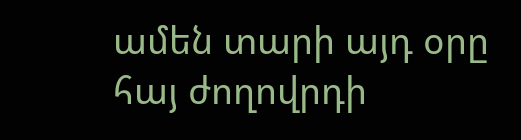ամեն տարի այդ օրը հայ ժողովրդի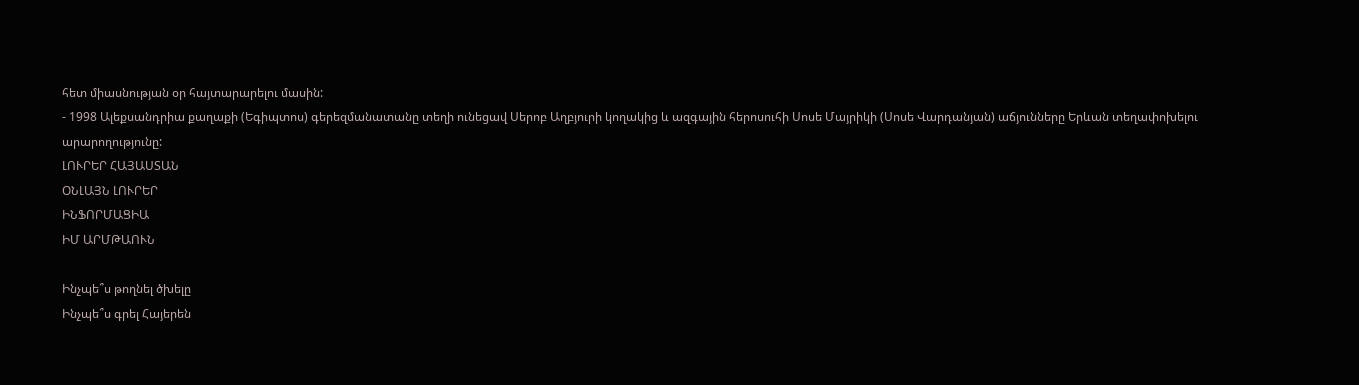հետ միասնության օր հայտարարելու մասին:
- 1998 Ալեքսանդրիա քաղաքի (Եգիպտոս) գերեզմանատանը տեղի ունեցավ Սերոբ Աղբյուրի կողակից և ազգային հերոսուհի Սոսե Մայրիկի (Սոսե Վարդանյան) աճյունները Երևան տեղափոխելու արարողությունը:
ԼՈՒՐԵՐ ՀԱՅԱՍՏԱՆ
ՕՆԼԱՅՆ ԼՈՒՐԵՐ
ԻՆՖՈՐՄԱՑԻԱ
ԻՄ ԱՐՄԹԱՈՒՆ

Ինչպե՞ս թողնել ծխելը
Ինչպե՞ս գրել Հայերեն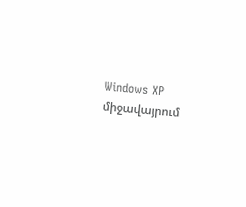Windows XP միջավայրում